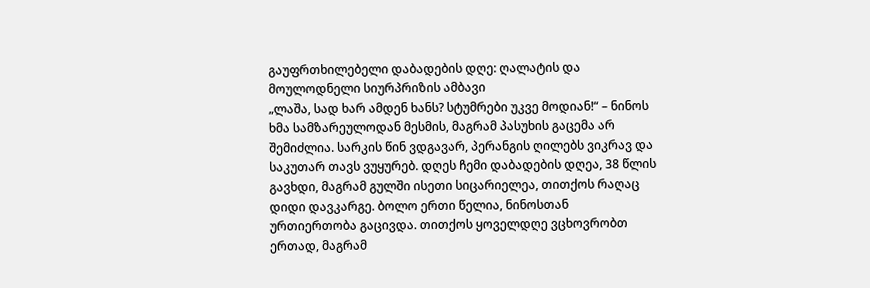გაუფრთხილებელი დაბადების დღე: ღალატის და მოულოდნელი სიურპრიზის ამბავი
„ლაშა, სად ხარ ამდენ ხანს? სტუმრები უკვე მოდიან!“ – ნინოს ხმა სამზარეულოდან მესმის, მაგრამ პასუხის გაცემა არ შემიძლია. სარკის წინ ვდგავარ, პერანგის ღილებს ვიკრავ და საკუთარ თავს ვუყურებ. დღეს ჩემი დაბადების დღეა, 38 წლის გავხდი, მაგრამ გულში ისეთი სიცარიელეა, თითქოს რაღაც დიდი დავკარგე. ბოლო ერთი წელია, ნინოსთან ურთიერთობა გაცივდა. თითქოს ყოველდღე ვცხოვრობთ ერთად, მაგრამ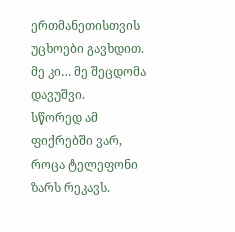ერთმანეთისთვის უცხოები გავხდით. მე კი… მე შეცდომა დავუშვი.
სწორედ ამ ფიქრებში ვარ, როცა ტელეფონი ზარს რეკავს.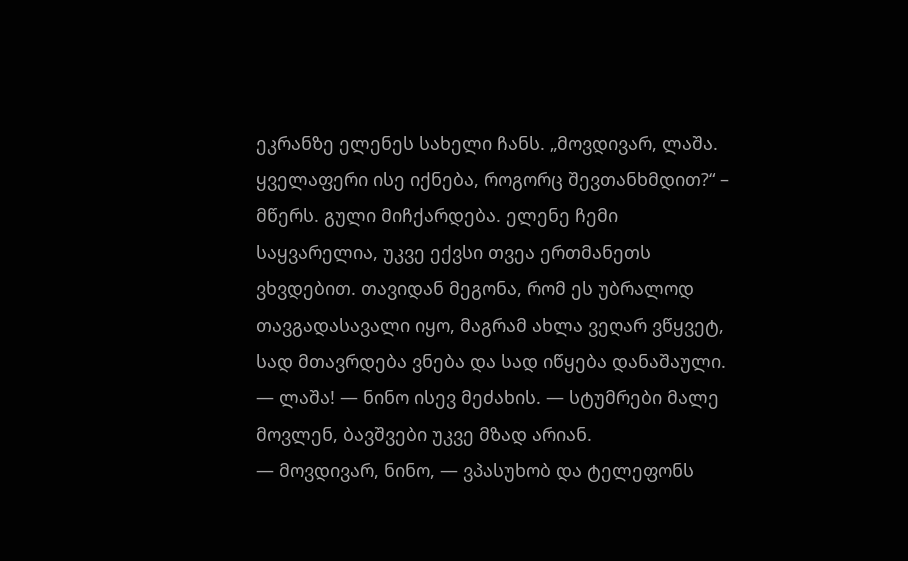ეკრანზე ელენეს სახელი ჩანს. „მოვდივარ, ლაშა. ყველაფერი ისე იქნება, როგორც შევთანხმდით?“ – მწერს. გული მიჩქარდება. ელენე ჩემი საყვარელია, უკვე ექვსი თვეა ერთმანეთს ვხვდებით. თავიდან მეგონა, რომ ეს უბრალოდ თავგადასავალი იყო, მაგრამ ახლა ვეღარ ვწყვეტ, სად მთავრდება ვნება და სად იწყება დანაშაული.
— ლაშა! — ნინო ისევ მეძახის. — სტუმრები მალე მოვლენ, ბავშვები უკვე მზად არიან.
— მოვდივარ, ნინო, — ვპასუხობ და ტელეფონს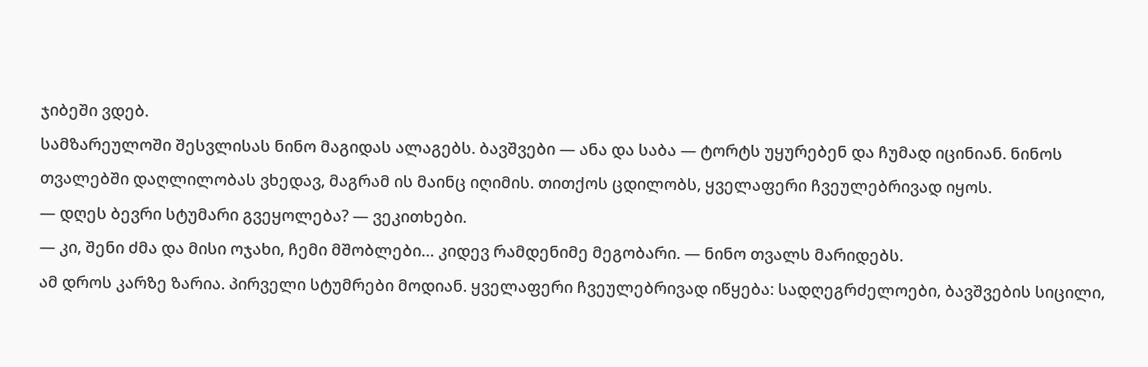ჯიბეში ვდებ.
სამზარეულოში შესვლისას ნინო მაგიდას ალაგებს. ბავშვები — ანა და საბა — ტორტს უყურებენ და ჩუმად იცინიან. ნინოს თვალებში დაღლილობას ვხედავ, მაგრამ ის მაინც იღიმის. თითქოს ცდილობს, ყველაფერი ჩვეულებრივად იყოს.
— დღეს ბევრი სტუმარი გვეყოლება? — ვეკითხები.
— კი, შენი ძმა და მისი ოჯახი, ჩემი მშობლები… კიდევ რამდენიმე მეგობარი. — ნინო თვალს მარიდებს.
ამ დროს კარზე ზარია. პირველი სტუმრები მოდიან. ყველაფერი ჩვეულებრივად იწყება: სადღეგრძელოები, ბავშვების სიცილი,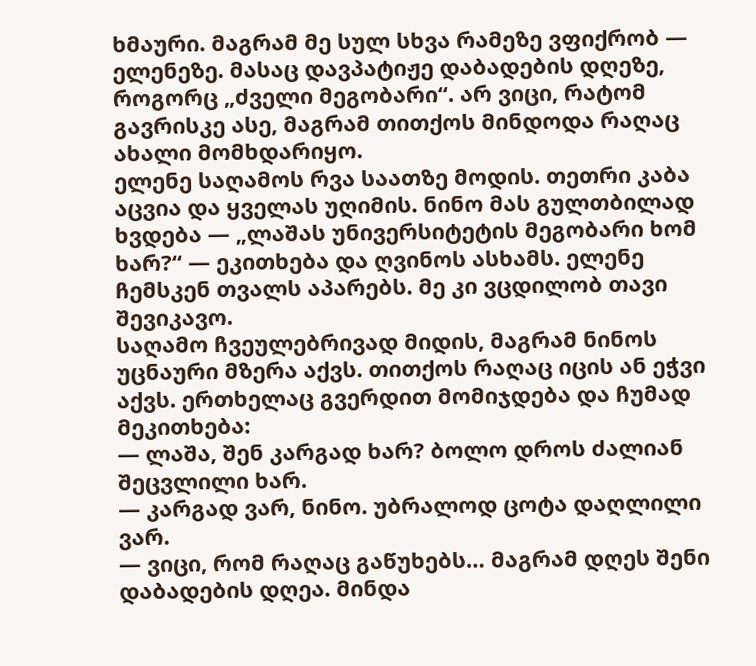ხმაური. მაგრამ მე სულ სხვა რამეზე ვფიქრობ — ელენეზე. მასაც დავპატიჟე დაბადების დღეზე, როგორც „ძველი მეგობარი“. არ ვიცი, რატომ გავრისკე ასე, მაგრამ თითქოს მინდოდა რაღაც ახალი მომხდარიყო.
ელენე საღამოს რვა საათზე მოდის. თეთრი კაბა აცვია და ყველას უღიმის. ნინო მას გულთბილად ხვდება — „ლაშას უნივერსიტეტის მეგობარი ხომ ხარ?“ — ეკითხება და ღვინოს ასხამს. ელენე ჩემსკენ თვალს აპარებს. მე კი ვცდილობ თავი შევიკავო.
საღამო ჩვეულებრივად მიდის, მაგრამ ნინოს უცნაური მზერა აქვს. თითქოს რაღაც იცის ან ეჭვი აქვს. ერთხელაც გვერდით მომიჯდება და ჩუმად მეკითხება:
— ლაშა, შენ კარგად ხარ? ბოლო დროს ძალიან შეცვლილი ხარ.
— კარგად ვარ, ნინო. უბრალოდ ცოტა დაღლილი ვარ.
— ვიცი, რომ რაღაც გაწუხებს… მაგრამ დღეს შენი დაბადების დღეა. მინდა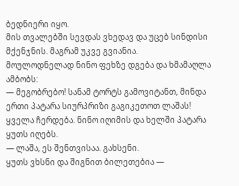ბედნიერი იყო.
მის თვალებში სევდას ვხედავ და უცებ სინდისი მქენჯნის. მაგრამ უკვე გვიანია.
მოულოდნელად ნინო ფეხზე დგება და ხმამაღლა ამბობს:
— მეგობრებო! სანამ ტორტს გამოვიტანთ, მინდა ერთი პატარა სიურპრიზი გაგიკეთოთ ლაშას!
ყველა ჩერდება. ნინო იღიმის და ხელში პატარა ყუთს იღებს.
— ლაშა, ეს შენთვისაა. გახსენი.
ყუთს ვხსნი და შიგნით ბილეთებია —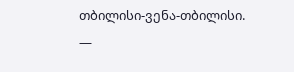თბილისი-ვენა-თბილისი.
—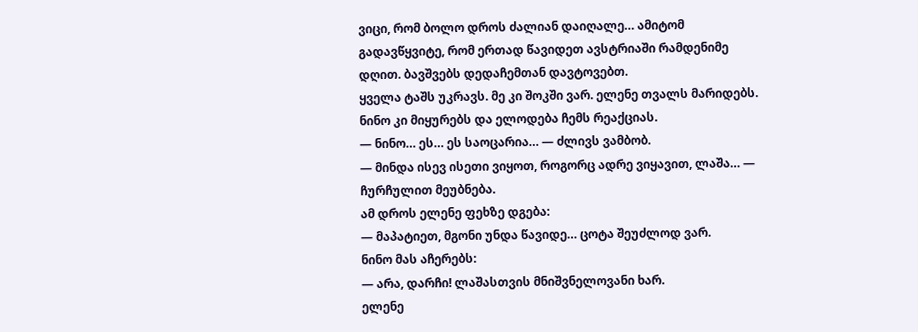ვიცი, რომ ბოლო დროს ძალიან დაიღალე… ამიტომ გადავწყვიტე, რომ ერთად წავიდეთ ავსტრიაში რამდენიმე დღით. ბავშვებს დედაჩემთან დავტოვებთ.
ყველა ტაშს უკრავს. მე კი შოკში ვარ. ელენე თვალს მარიდებს. ნინო კი მიყურებს და ელოდება ჩემს რეაქციას.
— ნინო… ეს… ეს საოცარია… — ძლივს ვამბობ.
— მინდა ისევ ისეთი ვიყოთ, როგორც ადრე ვიყავით, ლაშა… — ჩურჩულით მეუბნება.
ამ დროს ელენე ფეხზე დგება:
— მაპატიეთ, მგონი უნდა წავიდე… ცოტა შეუძლოდ ვარ.
ნინო მას აჩერებს:
— არა, დარჩი! ლაშასთვის მნიშვნელოვანი ხარ.
ელენე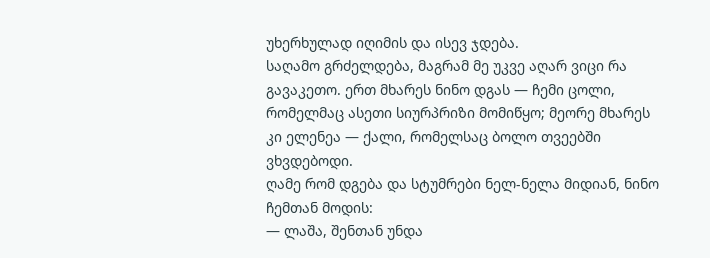უხერხულად იღიმის და ისევ ჯდება.
საღამო გრძელდება, მაგრამ მე უკვე აღარ ვიცი რა გავაკეთო. ერთ მხარეს ნინო დგას — ჩემი ცოლი, რომელმაც ასეთი სიურპრიზი მომიწყო; მეორე მხარეს კი ელენეა — ქალი, რომელსაც ბოლო თვეებში ვხვდებოდი.
ღამე რომ დგება და სტუმრები ნელ-ნელა მიდიან, ნინო ჩემთან მოდის:
— ლაშა, შენთან უნდა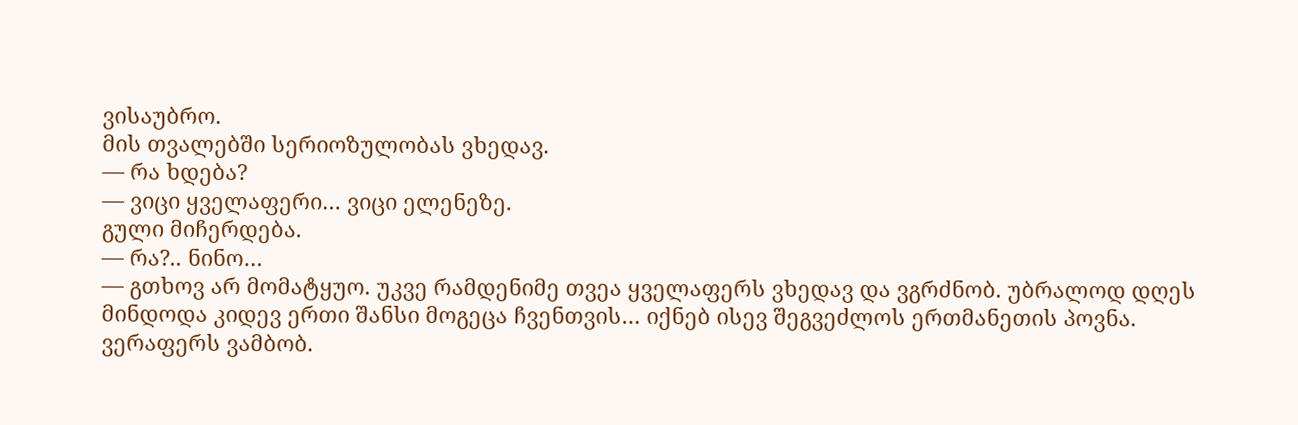ვისაუბრო.
მის თვალებში სერიოზულობას ვხედავ.
— რა ხდება?
— ვიცი ყველაფერი… ვიცი ელენეზე.
გული მიჩერდება.
— რა?.. ნინო…
— გთხოვ არ მომატყუო. უკვე რამდენიმე თვეა ყველაფერს ვხედავ და ვგრძნობ. უბრალოდ დღეს მინდოდა კიდევ ერთი შანსი მოგეცა ჩვენთვის… იქნებ ისევ შეგვეძლოს ერთმანეთის პოვნა.
ვერაფერს ვამბობ.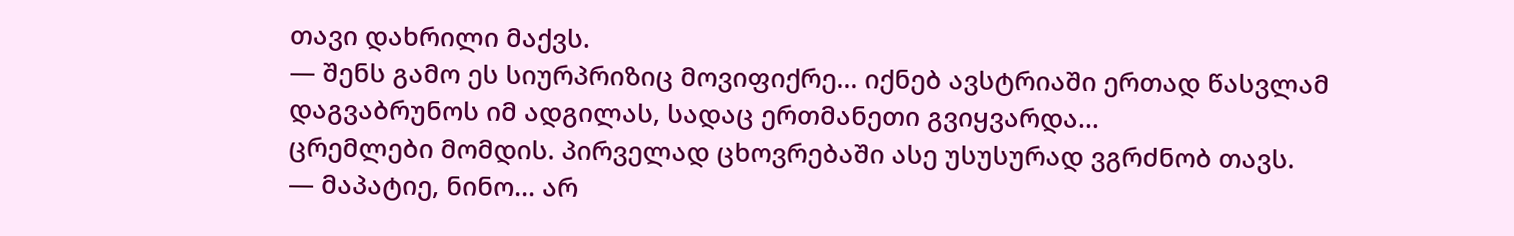თავი დახრილი მაქვს.
— შენს გამო ეს სიურპრიზიც მოვიფიქრე… იქნებ ავსტრიაში ერთად წასვლამ დაგვაბრუნოს იმ ადგილას, სადაც ერთმანეთი გვიყვარდა…
ცრემლები მომდის. პირველად ცხოვრებაში ასე უსუსურად ვგრძნობ თავს.
— მაპატიე, ნინო… არ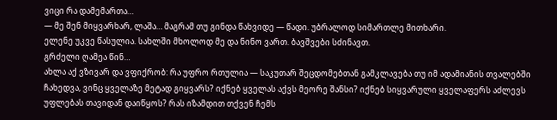ვიცი რა დამემართა…
— მე შენ მიყვარხარ, ლაშა… მაგრამ თუ გინდა წახვიდე — წადი. უბრალოდ სიმართლე მითხარი.
ელენე უკვე წასულია. სახლში მხოლოდ მე და ნინო ვართ. ბავშვები სძინავთ.
გრძელი ღამეა წინ…
ახლა აქ ვზივარ და ვფიქრობ: რა უფრო რთულია — საკუთარ შეცდომებთან გამკლავება თუ იმ ადამიანის თვალებში ჩახედვა, ვინც ყველაზე მეტად გიყვარს? იქნებ ყველას აქვს მეორე შანსი? იქნებ სიყვარული ყველაფერს აძლევს უფლებას თავიდან დაიწყოს? რას იზამდით თქვენ ჩემს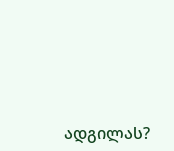ადგილას?